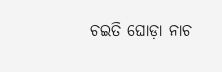ଚଇତି ଘୋଡ଼ା ନାଚ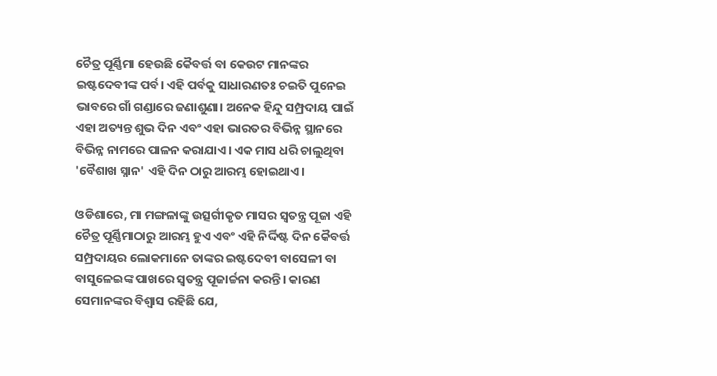ଚୈତ୍ର ପୂର୍ଣ୍ଣିମା ହେଉଛି କୈବର୍ତ୍ତ ବା କେଉଟ ମାନଙ୍କର ଇଷ୍ଟଦେବୀଙ୍କ ପର୍ବ। ଏହି ପର୍ବକୁ ସାଧାରଣତଃ ଚଇତି ପୁନେଇ ଭାବରେ ଗାଁ ଗଣ୍ଡାରେ ଜଣାଶୁଣା। ଅନେକ ହିନ୍ଦୁ ସମ୍ପ୍ରଦାୟ ପାଇଁ ଏହା ଅତ୍ୟନ୍ତ ଶୁଭ ଦିନ ଏବଂ ଏହା ଭାରତର ବିଭିନ୍ନ ସ୍ଥାନରେ ବିଭିନ୍ନ ନାମରେ ପାଳନ କରାଯାଏ। ଏକ ମାସ ଧରି ଚାଲୁଥିବା 'ବୈଶାଖ ସ୍ନାନ' ଏହି ଦିନ ଠାରୁ ଆରମ୍ଭ ହୋଇଥାଏ।

ଓଡିଶାରେ, ମା ମଙ୍ଗଳାଙ୍କୁ ଉତ୍ସର୍ଗୀକୃତ ମାସର ସ୍ୱତନ୍ତ୍ର ପୂଜା ଏହି ଚୈତ୍ର ପୂର୍ଣ୍ଣିମାଠାରୁ ଆରମ୍ଭ ହୁଏ ଏବଂ ଏହି ନିର୍ଦ୍ଦିଷ୍ଟ ଦିନ କୈବର୍ତ୍ତ ସମ୍ପ୍ରଦାୟର ଲୋକମାନେ ତାଙ୍କର ଇଷ୍ଟଦେବୀ ବାସେଳୀ ବା ବାସୁଳେଇଙ୍କ ପାଖରେ ସ୍ୱତନ୍ତ୍ର ପୂଜାର୍ଚ୍ଚନା କରନ୍ତି। କାରଣ ସେମାନଙ୍କର ବିଶ୍ୱାସ ରହିଛି ଯେ,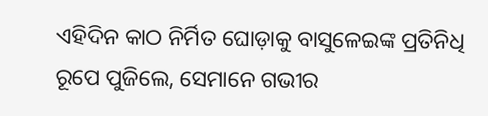ଏହିଦିନ କାଠ ନିର୍ମିତ ଘୋଡ଼ାକୁ ବାସୁଳେଇଙ୍କ ପ୍ରତିନିଧି ରୂପେ ପୁଜିଲେ, ସେମାନେ ଗଭୀର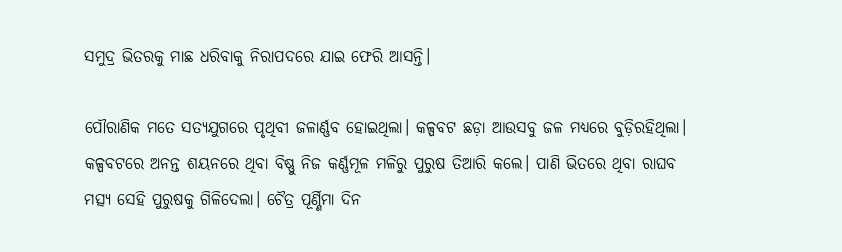ସମୁଦ୍ର ଭିତରକୁ ମାଛ ଧରିବାକୁ ନିରାପଦରେ ଯାଇ ଫେରି ଆସନ୍ତି।

ପୌରାଣିକ ମତେ ସତ୍ୟଯୁଗରେ ପୃଥିବୀ ଜଳାର୍ଣ୍ଣବ ହୋଇଥିଲା। କଳ୍ପବଟ ଛଡ଼ା ଆଉସବୁ ଜଳ ମଧ୍ୟରେ ବୁଡ଼ିରହିଥିଲା। କଳ୍ପବଟରେ ଅନନ୍ତ ଶୟନରେ ଥିବା ବିଷ୍ଣୁ ନିଜ କର୍ଣ୍ଣମୂଳ ମଳିରୁ ପୁରୁଷ ତିଆରି କଲେ। ପାଣି ଭିତରେ ଥିବା ରାଘବ ମତ୍ସ୍ୟ ସେହି ପୁରୁଷକୁ ଗିଳିଦେଲା। ଚୈତ୍ର ପୂର୍ଣ୍ଣିମା ଦିନ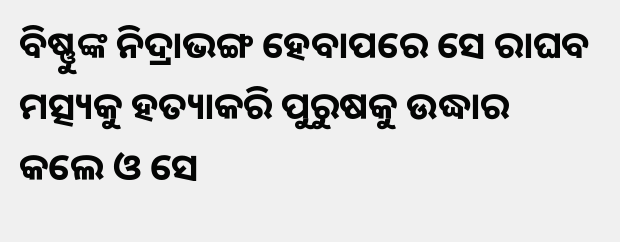ବିଷ୍ଣୁଙ୍କ ନିଦ୍ରାଭଙ୍ଗ ହେବାପରେ ସେ ରାଘବ ମତ୍ସ୍ୟକୁ ହତ୍ୟାକରି ପୁରୁଷକୁ ଉଦ୍ଧାର କଲେ ଓ ସେ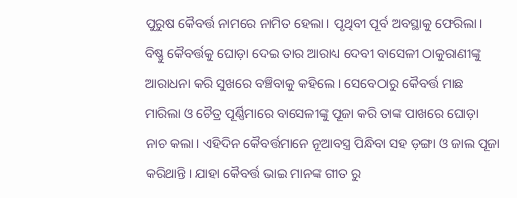ପୁରୁଷ କୈବର୍ତ୍ତ ନାମରେ ନାମିତ ହେଲା। ପୃଥିବୀ ପୂର୍ବ ଅବସ୍ଥାକୁ ଫେରିଲା। ବିଷ୍ଣୁ କୈବର୍ତ୍ତକୁ ଘୋଡ଼ା ଦେଇ ତାର ଆରାଧ୍ୟ ଦେବୀ ବାସେଳୀ ଠାକୁରାଣୀଙ୍କୁ ଆରାଧନା କରି ସୁଖରେ ବଞ୍ଚିବାକୁ କହିଲେ। ସେବେଠାରୁ କୈବର୍ତ୍ତ ମାଛ ମାରିଲା ଓ ଚୈତ୍ର ପୂର୍ଣ୍ଣିମାରେ ବାସେଳୀଙ୍କୁ ପୂଜା କରି ତାଙ୍କ ପାଖରେ ଘୋଡ଼ା ନାଚ କଲା। ଏହିଦିନ କୈବର୍ତ୍ତମାନେ ନୂଆବସ୍ତ୍ର ପିନ୍ଧିବା ସହ ଡ଼ଙ୍ଗା ଓ ଜାଲ ପୂଜା କରିଥାନ୍ତି। ଯାହା କୈବର୍ତ୍ତ ଭାଇ ମାନଙ୍କ ଗୀତ ରୁ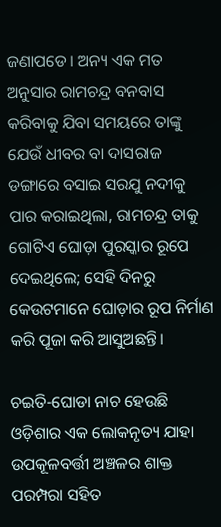ଜଣାପଡେ। ଅନ୍ୟ ଏକ ମତ ଅନୁସାର ରାମଚନ୍ଦ୍ର ବନବାସ କରିବାକୁ ଯିବା ସମୟରେ ତାଙ୍କୁ ଯେଉଁ ଧୀବର ବା ଦାସରାଜ ଡଙ୍ଗାରେ ବସାଇ ସରଯୁ ନଦୀକୁ ପାର କରାଇଥିଲା, ରାମଚନ୍ଦ୍ର ତାକୁ ଗୋଟିଏ ଘୋଡ଼ା ପୁରସ୍କାର ରୂପେ ଦେଇଥିଲେ; ସେହି ଦିନରୁ କେଉଟମାନେ ଘୋଡ଼ାର ରୂପ ନିର୍ମାଣ କରି ପୂଜା କରି ଆସୁଅଛନ୍ତି।

ଚଇତି-ଘୋଡା ନାଚ ହେଉଛି ଓଡ଼ିଶାର ଏକ ଲୋକନୃତ୍ୟ ଯାହା ଉପକୂଳବର୍ତ୍ତୀ ଅଞ୍ଚଳର ଶାକ୍ତ ପରମ୍ପରା ସହିତ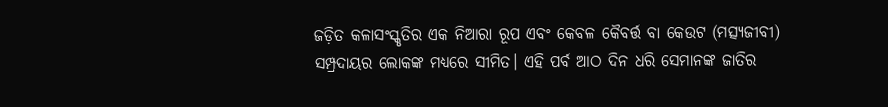ଜଡ଼ିତ କଳାସଂସ୍କୃତିର ଏକ ନିଆରା ରୂପ ଏବଂ କେବଳ କୈବର୍ତ୍ତ ବା କେଉଟ (ମତ୍ସ୍ୟଜୀବୀ) ସମ୍ପ୍ରଦାୟର ଲୋକଙ୍କ ମଧ୍ୟରେ ସୀମିତ। ଏହି ପର୍ବ ଆଠ ଦିନ ଧରି ସେମାନଙ୍କ ଜାତିର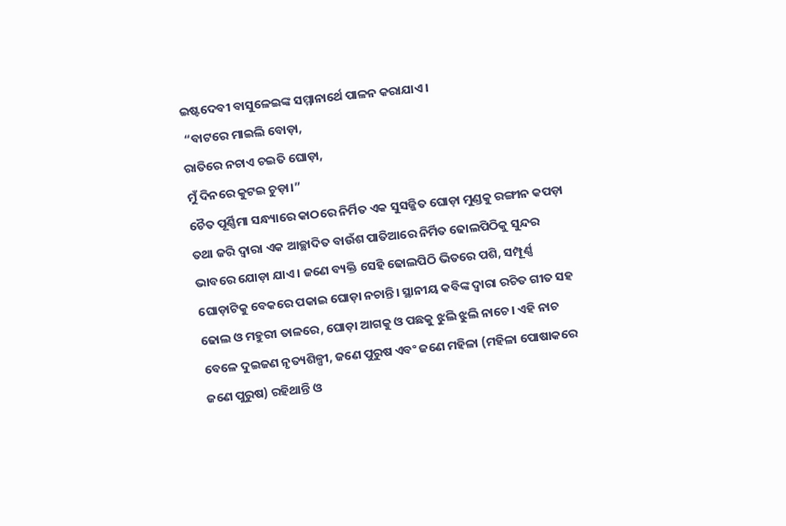ଇଷ୍ଟଦେବୀ ବାସୁଳେଇଙ୍କ ସମ୍ମାନାର୍ଥେ ପାଳନ କରାଯାଏ।
 “ବାଟରେ ମାଇଲି ବୋଡ଼ା,
ରାତିରେ ନଚାଏ ଚଇତି ଘୋଡ଼ା,
ମୁଁ ଦିନରେ କୁଟଇ ଚୁଡ଼ା।”
ଚୈତ ପୂର୍ଣ୍ଣିମା ସନ୍ଧ୍ୟାରେ କାଠରେ ନିର୍ମିତ ଏକ ସୁସଜ୍ଜିତ ଘୋଡ଼ା ମୁଣ୍ଡକୁ ରଙ୍ଗୀନ କପଡ଼ା ତଥା ଜରି ଦ୍ୱାରା ଏକ ଆଚ୍ଛାଦିତ ବାଉଁଶ ପାତିଆରେ ନିର୍ମିତ ଢୋଲପିଠିକୁ ସୁନ୍ଦର ଭାବରେ ଯୋଡ଼ା ଯାଏ। ଜଣେ ବ୍ୟକ୍ତି ସେହି ଢୋଲପିଠି ଭିତରେ ପଶି, ସମ୍ପୂର୍ଣ୍ଣ ଘୋଡ଼ାଟିକୁ ବେକରେ ପକାଇ ଘୋଡ଼ା ନଚାନ୍ତି। ସ୍ଥାନୀୟ କବିଙ୍କ ଦ୍ୱାରା ରଚିତ ଗୀତ ସହ ଢୋଲ ଓ ମହୁରୀ ତାଳରେ, ଘୋଡ଼ା ଆଗକୁ ଓ ପଛକୁ ଝୁଲି ଝୁଲି ନାଚେ। ଏହି ନାଚ ବେଳେ ଦୁଇଜଣ ନୃତ୍ୟଶିଳ୍ପୀ, ଜଣେ ପୁରୁଷ ଏବଂ ଜଣେ ମହିଳା (ମହିଳା ପୋଷାକରେ ଜଣେ ପୁରୁଷ) ରହିଥାନ୍ତି ଓ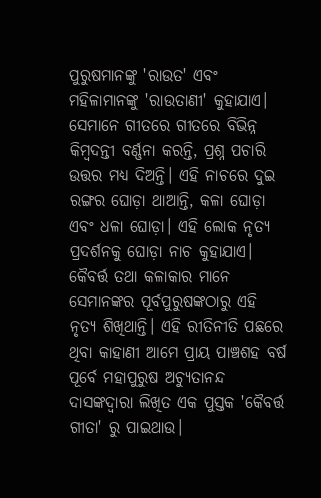ପୁରୁଷମାନଙ୍କୁ 'ରାଉତ' ଏବଂ ମହିଳାମାନଙ୍କୁ 'ରାଉତାଣୀ' କୁହାଯାଏ। ସେମାନେ ଗୀତରେ ଗୀତରେ ବିଭିନ୍ନ କିମ୍ବଦନ୍ତୀ ବର୍ଣ୍ଣନା କରନ୍ତି, ପ୍ରଶ୍ନ ପଚାରି ଉତ୍ତର ମଧ୍ୟ ଦିଅନ୍ତି। ଏହି ନାଚରେ ଦୁଇ ରଙ୍ଗର ଘୋଡ଼ା ଥାଆନ୍ତି, କଳା ଘୋଡ଼ା ଏବଂ ଧଳା ଘୋଡ଼ା। ଏହି ଲୋକ ନୃତ୍ୟ ପ୍ରଦର୍ଶନକୁ ଘୋଡ଼ା ନାଚ କୁହାଯାଏ। କୈବର୍ତ୍ତ ତଥା କଳାକାର ମାନେ ସେମାନଙ୍କର ପୂର୍ବପୁରୁଷଙ୍କଠାରୁ ଏହି ନୃତ୍ୟ ଶିଖିଥାନ୍ତି। ଏହି ରୀତିନୀତି ପଛରେ ଥିବା କାହାଣୀ ଆମେ ପ୍ରାୟ ପାଞ୍ଚଶହ ବର୍ଷ ପୂର୍ବେ ମହାପୁରୁଷ ଅଚ୍ୟୁତାନନ୍ଦ ଦାସଙ୍କଦ୍ୱାରା ଲିଖିତ ଏକ ପୁସ୍ତକ 'କୈବର୍ତ୍ତ ଗୀତା' ରୁ ପାଇଥାଉ।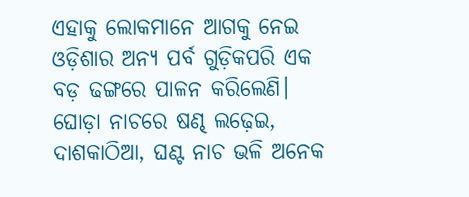ଏହାକୁ ଲୋକମାନେ ଆଗକୁ ନେଇ ଓଡ଼ିଶାର ଅନ୍ୟ ପର୍ବ ଗୁଡ଼ିକପରି ଏକ ବଡ଼ ଢଙ୍ଗରେ ପାଳନ କରିଲେଣି। ଘୋଡ଼ା ନାଚରେ ଷଣ୍ଢ ଲଢ଼େଇ, ଦାଶକାଠିଆ, ଘଣ୍ଟ ନାଚ ଭଳି ଅନେକ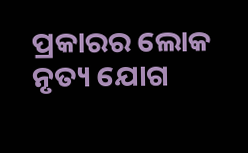ପ୍ରକାରର ଲୋକ ନୃତ୍ୟ ଯୋଗ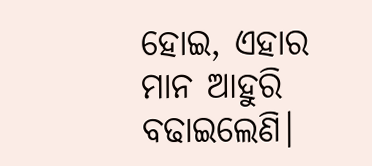ହୋଇ, ଏହାର ମାନ ଆହୁରି ବଢାଇଲେଣି।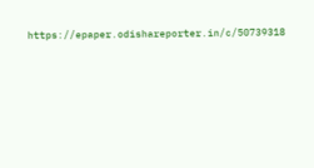https://epaper.odishareporter.in/c/50739318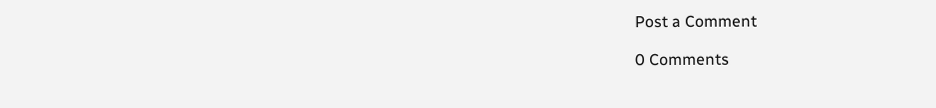Post a Comment

0 Comments